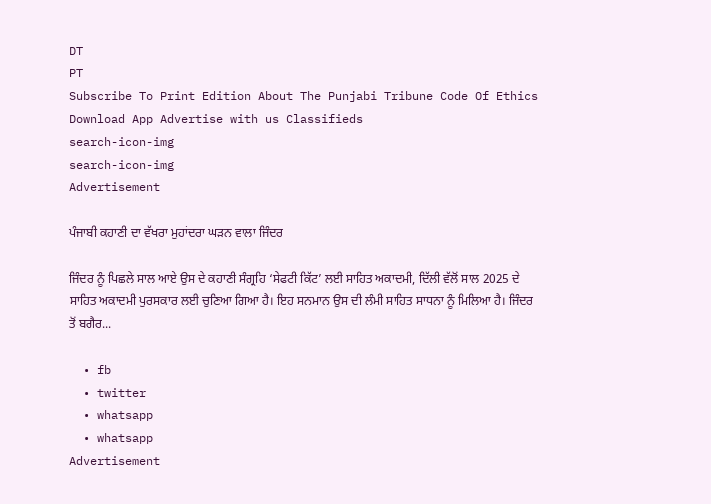DT
PT
Subscribe To Print Edition About The Punjabi Tribune Code Of Ethics Download App Advertise with us Classifieds
search-icon-img
search-icon-img
Advertisement

ਪੰਜਾਬੀ ਕਹਾਣੀ ਦਾ ਵੱਖਰਾ ਮੁਹਾਂਦਰਾ ਘੜਨ ਵਾਲਾ ਜਿੰਦਰ

ਜਿੰਦਰ ਨੂੰ ਪਿਛਲੇ ਸਾਲ ਆਏ ਉਸ ਦੇ ਕਹਾਣੀ ਸੰਗ੍ਰਹਿ ‘ਸੇਫਟੀ ਕਿੱਟ’ ਲਈ ਸਾਹਿਤ ਅਕਾਦਮੀ, ਦਿੱਲੀ ਵੱਲੋਂ ਸਾਲ 2025 ਦੇ ਸਾਹਿਤ ਅਕਾਦਮੀ ਪੁਰਸਕਾਰ ਲਈ ਚੁਣਿਆ ਗਿਆ ਹੈ। ਇਹ ਸਨਮਾਨ ਉਸ ਦੀ ਲੰਮੀ ਸਾਹਿਤ ਸਾਧਨਾ ਨੂੰ ਮਿਲਿਆ ਹੈ। ਜਿੰਦਰ ਤੋਂ ਬਗੈਰ...

  • fb
  • twitter
  • whatsapp
  • whatsapp
Advertisement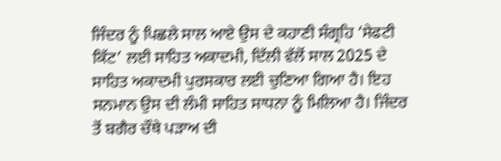ਜਿੰਦਰ ਨੂੰ ਪਿਛਲੇ ਸਾਲ ਆਏ ਉਸ ਦੇ ਕਹਾਣੀ ਸੰਗ੍ਰਹਿ ‘ਸੇਫਟੀ ਕਿੱਟ’ ਲਈ ਸਾਹਿਤ ਅਕਾਦਮੀ, ਦਿੱਲੀ ਵੱਲੋਂ ਸਾਲ 2025 ਦੇ ਸਾਹਿਤ ਅਕਾਦਮੀ ਪੁਰਸਕਾਰ ਲਈ ਚੁਣਿਆ ਗਿਆ ਹੈ। ਇਹ ਸਨਮਾਨ ਉਸ ਦੀ ਲੰਮੀ ਸਾਹਿਤ ਸਾਧਨਾ ਨੂੰ ਮਿਲਿਆ ਹੈ। ਜਿੰਦਰ ਤੋਂ ਬਗੈਰ ਚੌਥੇ ਪੜਾਅ ਦੀ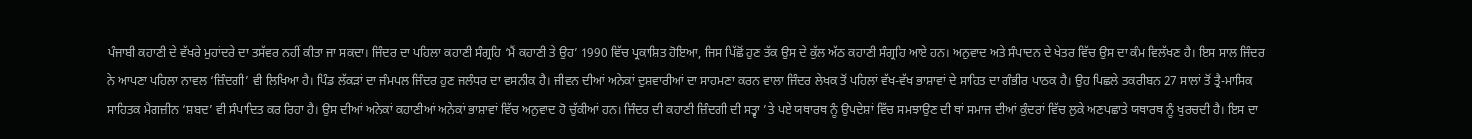ਪੰਜਾਬੀ ਕਹਾਣੀ ਦੇ ਵੱਖਰੇ ਮੁਹਾਂਦਰੇ ਦਾ ਤਸੱਵਰ ਨਹੀਂ ਕੀਤਾ ਜਾ ਸਕਦਾ। ਜਿੰਦਰ ਦਾ ਪਹਿਲਾ ਕਹਾਣੀ ਸੰਗ੍ਰਹਿ ‘ਮੈਂ ਕਹਾਣੀ ਤੇ ਉਹ’ 1990 ਵਿੱਚ ਪ੍ਰਕਾਸ਼ਿਤ ਹੋਇਆ, ਜਿਸ ਪਿੱਛੋਂ ਹੁਣ ਤੱਕ ਉਸ ਦੇ ਕੁੱਲ ਅੱਠ ਕਹਾਣੀ ਸੰਗ੍ਰਹਿ ਆਏ ਹਨ। ਅਨੁਵਾਦ ਅਤੇ ਸੰਪਾਦਨ ਦੇ ਖੇਤਰ ਵਿੱਚ ਉਸ ਦਾ ਕੰਮ ਵਿਲੱਖਣ ਹੈ। ਇਸ ਸਾਲ ਜਿੰਦਰ ਨੇ ਆਪਣਾ ਪਹਿਲਾ ਨਾਵਲ ‘ਜ਼ਿੰਦਗੀ’ ਵੀ ਲਿਖਿਆ ਹੈ। ਪਿੰਡ ਲੱਕੜਾਂ ਦਾ ਜੰਮਪਲ ਜਿੰਦਰ ਹੁਣ ਜਲੰਧਰ ਦਾ ਵਸਨੀਕ ਹੈ। ਜੀਵਨ ਦੀਆਂ ਅਨੇਕਾਂ ਦੁਸ਼ਵਾਰੀਆਂ ਦਾ ਸਾਹਮਣਾ ਕਰਨ ਵਾਲਾ ਜਿੰਦਰ ਲੇਖਕ ਤੋਂ ਪਹਿਲਾਂ ਵੱਖ-ਵੱਖ ਭਾਸ਼ਾਵਾਂ ਦੇ ਸਾਹਿਤ ਦਾ ਗੰਭੀਰ ਪਾਠਕ ਹੈ। ਉਹ ਪਿਛਲੇ ਤਕਰੀਬਨ 27 ਸਾਲਾਂ ਤੋਂ ਤ੍ਰੈ-ਮਾਸਿਕ ਸਾਹਿਤਕ ਮੈਗਜ਼ੀਨ ‘ਸ਼ਬਦ’ ਵੀ ਸੰਪਾਦਿਤ ਕਰ ਰਿਹਾ ਹੈ। ਉਸ ਦੀਆਂ ਅਨੇਕਾਂ ਕਹਾਣੀਆਂ ਅਨੇਕਾਂ ਭਾਸ਼ਾਵਾਂ ਵਿੱਚ ਅਨੁਵਾਦ ਹੋ ਚੁੱਕੀਆਂ ਹਨ। ਜਿੰਦਰ ਦੀ ਕਹਾਣੀ ਜ਼ਿੰਦਗੀ ਦੀ ਸਤ੍ਵਾ ’ਤੇ ਪਏ ਯਥਾਰਥ ਨੂੰ ਉਪਦੇਸ਼ਾਂ ਵਿੱਚ ਸਮਝਾਉਣ ਦੀ ਥਾਂ ਸਮਾਜ ਦੀਆਂ ਕੁੰਦਰਾਂ ਵਿੱਚ ਲੁਕੇ ਅਣਪਛਾਤੇ ਯਥਾਰਥ ਨੂੰ ਖੁਰਚਦੀ ਹੈ। ਇਸ ਦਾ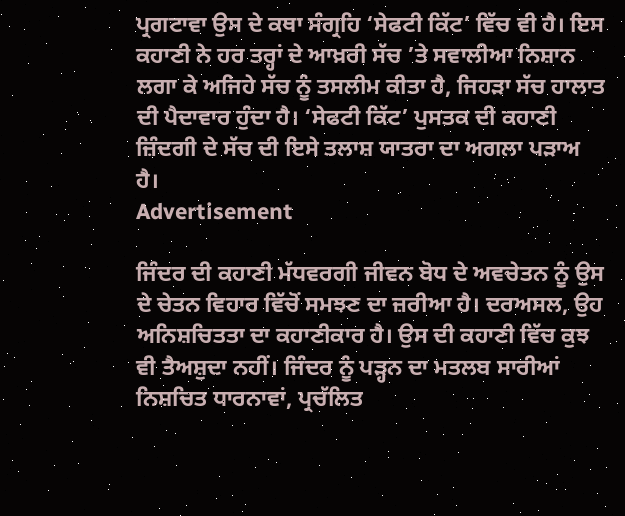ਪ੍ਰਗਟਾਵਾ ਉਸ ਦੇ ਕਥਾ ਸੰਗ੍ਰਹਿ ‘ਸੇਫਟੀ ਕਿੱਟ’ ਵਿੱਚ ਵੀ ਹੈ। ਇਸ ਕਹਾਣੀ ਨੇ ਹਰ ਤਰ੍ਹਾਂ ਦੇ ਆਖ਼ਰੀ ਸੱਚ ’ਤੇ ਸਵਾਲੀਆ ਨਿਸ਼ਾਨ ਲਗਾ ਕੇ ਅਜਿਹੇ ਸੱਚ ਨੂੰ ਤਸਲੀਮ ਕੀਤਾ ਹੈ, ਜਿਹੜਾ ਸੱਚ ਹਾਲਾਤ ਦੀ ਪੈਦਾਵਾਰ ਹੁੰਦਾ ਹੈ। ‘ਸੇਫਟੀ ਕਿੱਟ’ ਪੁਸਤਕ ਦੀ ਕਹਾਣੀ ਜ਼ਿੰਦਗੀ ਦੇ ਸੱਚ ਦੀ ਇਸੇ ਤਲਾਸ਼ ਯਾਤਰਾ ਦਾ ਅਗਲਾ ਪੜਾਅ ਹੈ।
Advertisement

ਜਿੰਦਰ ਦੀ ਕਹਾਣੀ ਮੱਧਵਰਗੀ ਜੀਵਨ ਬੋਧ ਦੇ ਅਵਚੇਤਨ ਨੂੰ ਉਸ ਦੇ ਚੇਤਨ ਵਿਹਾਰ ਵਿੱਚੋਂ ਸਮਝਣ ਦਾ ਜ਼ਰੀਆ ਹੈ। ਦਰਅਸਲ, ਉਹ ਅਨਿਸ਼ਚਿਤਤਾ ਦਾ ਕਹਾਣੀਕਾਰ ਹੈ। ਉਸ ਦੀ ਕਹਾਣੀ ਵਿੱਚ ਕੁਝ ਵੀ ਤੈਅਸ਼ੁਦਾ ਨਹੀਂ। ਜਿੰਦਰ ਨੂੰ ਪੜ੍ਹਨ ਦਾ ਮਤਲਬ ਸਾਰੀਆਂ ਨਿਸ਼ਚਿਤ ਧਾਰਨਾਵਾਂ, ਪ੍ਰਚੱਲਿਤ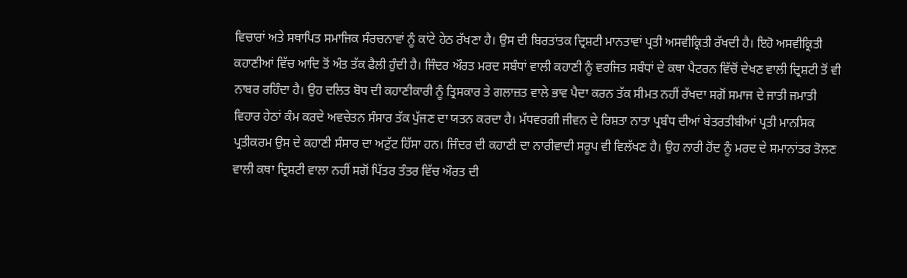ਵਿਚਾਰਾਂ ਅਤੇ ਸਥਾਪਿਤ ਸਮਾਜਿਕ ਸੰਰਚਨਾਵਾਂ ਨੂੰ ਕਾਂਟੇ ਹੇਠ ਰੱਖਣਾ ਹੈ। ਉਸ ਦੀ ਬਿਰਤਾਂਤਕ ਦ੍ਰਿਸ਼ਟੀ ਮਾਨਤਾਵਾਂ ਪ੍ਰਤੀ ਅਸਵੀਕ੍ਰਿਤੀ ਰੱਖਦੀ ਹੈ। ਇਹੋ ਅਸਵੀਕ੍ਰਿਤੀ ਕਹਾਣੀਆਂ ਵਿੱਚ ਆਦਿ ਤੋਂ ਅੰਤ ਤੱਕ ਫੈਲੀ ਹੁੰਦੀ ਹੈ। ਜਿੰਦਰ ਔਰਤ ਮਰਦ ਸਬੰਧਾਂ ਵਾਲੀ ਕਹਾਣੀ ਨੂੰ ਵਰਜਿਤ ਸਬੰਧਾਂ ਦੇ ਕਥਾ ਪੈਟਰਨ ਵਿੱਚੋਂ ਦੇਖਣ ਵਾਲੀ ਦ੍ਰਿਸ਼ਟੀ ਤੋਂ ਵੀ ਨਾਬਰ ਰਹਿੰਦਾ ਹੈ। ਉਹ ਦਲਿਤ ਬੋਧ ਦੀ ਕਹਾਣੀਕਾਰੀ ਨੂੰ ਤ੍ਰਿਸਕਾਰ ਤੇ ਗਲਾਜ਼ਤ ਵਾਲੇ ਭਾਵ ਪੈਦਾ ਕਰਨ ਤੱਕ ਸੀਮਤ ਨਹੀਂ ਰੱਖਦਾ ਸਗੋਂ ਸਮਾਜ ਦੇ ਜਾਤੀ ਜਮਾਤੀ ਵਿਹਾਰ ਹੇਠਾਂ ਕੰਮ ਕਰਦੇ ਅਵਚੇਤਨ ਸੰਸਾਰ ਤੱਕ ਪੁੱਜਣ ਦਾ ਯਤਨ ਕਰਦਾ ਹੈ। ਮੱਧਵਰਗੀ ਜੀਵਨ ਦੇ ਰਿਸ਼ਤਾ ਨਾਤਾ ਪ੍ਰਬੰਧ ਦੀਆਂ ਬੇਤਰਤੀਬੀਆਂ ਪ੍ਰਤੀ ਮਾਨਸਿਕ ਪ੍ਰਤੀਕਰਮ ਉਸ ਦੇ ਕਹਾਣੀ ਸੰਸਾਰ ਦਾ ਅਟੁੱਟ ਹਿੱਸਾ ਹਨ। ਜਿੰਦਰ ਦੀ ਕਹਾਣੀ ਦਾ ਨਾਰੀਵਾਦੀ ਸਰੂਪ ਵੀ ਵਿਲੱਖਣ ਹੈ। ਉਹ ਨਾਰੀ ਹੋਂਦ ਨੂੰ ਮਰਦ ਦੇ ਸਮਾਨਾਂਤਰ ਤੋਲਣ ਵਾਲੀ ਕਥਾ ਦ੍ਰਿਸ਼ਟੀ ਵਾਲਾ ਨਹੀਂ ਸਗੋਂ ਪਿੱਤਰ ਤੰਤਰ ਵਿੱਚ ਔਰਤ ਦੀ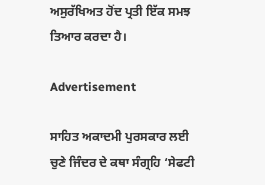ਅਸੁਰੱਖਿਅਤ ਹੋਂਦ ਪ੍ਰਤੀ ਇੱਕ ਸਮਝ ਤਿਆਰ ਕਰਦਾ ਹੈ।

Advertisement

ਸਾਹਿਤ ਅਕਾਦਮੀ ਪੁਰਸਕਾਰ ਲਈ ਚੁਣੇ ਜਿੰਦਰ ਦੇ ਕਥਾ ਸੰਗ੍ਰਹਿ ‘ਸੇਫਟੀ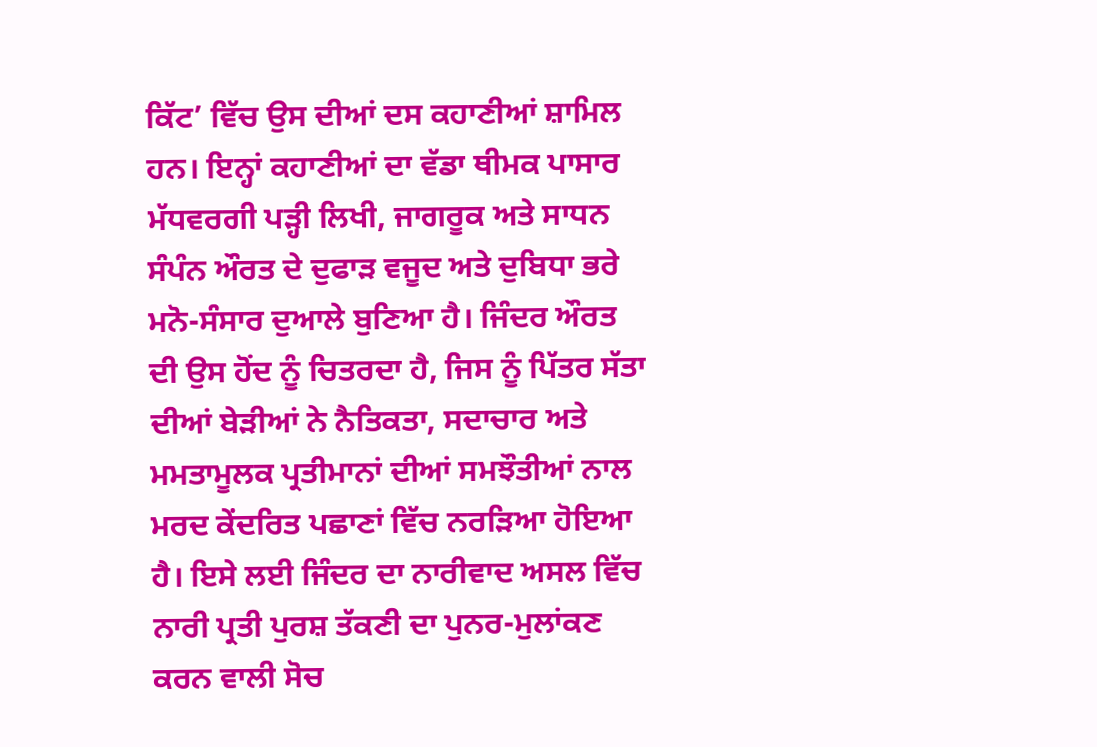ਕਿੱਟ’ ਵਿੱਚ ਉਸ ਦੀਆਂ ਦਸ ਕਹਾਣੀਆਂ ਸ਼ਾਮਿਲ ਹਨ। ਇਨ੍ਹਾਂ ਕਹਾਣੀਆਂ ਦਾ ਵੱਡਾ ਥੀਮਕ ਪਾਸਾਰ ਮੱਧਵਰਗੀ ਪੜ੍ਹੀ ਲਿਖੀ, ਜਾਗਰੂਕ ਅਤੇ ਸਾਧਨ ਸੰਪੰਨ ਔਰਤ ਦੇ ਦੁਫਾੜ ਵਜੂਦ ਅਤੇ ਦੁਬਿਧਾ ਭਰੇ ਮਨੋ-ਸੰਸਾਰ ਦੁਆਲੇ ਬੁਣਿਆ ਹੈ। ਜਿੰਦਰ ਔਰਤ ਦੀ ਉਸ ਹੋਂਦ ਨੂੰ ਚਿਤਰਦਾ ਹੈ, ਜਿਸ ਨੂੰ ਪਿੱਤਰ ਸੱਤਾ ਦੀਆਂ ਬੇੜੀਆਂ ਨੇ ਨੈਤਿਕਤਾ, ਸਦਾਚਾਰ ਅਤੇ ਮਮਤਾਮੂਲਕ ਪ੍ਰਤੀਮਾਨਾਂ ਦੀਆਂ ਸਮਝੌਤੀਆਂ ਨਾਲ ਮਰਦ ਕੇਂਦਰਿਤ ਪਛਾਣਾਂ ਵਿੱਚ ਨਰੜਿਆ ਹੋਇਆ ਹੈ। ਇਸੇ ਲਈ ਜਿੰਦਰ ਦਾ ਨਾਰੀਵਾਦ ਅਸਲ ਵਿੱਚ ਨਾਰੀ ਪ੍ਰਤੀ ਪੁਰਸ਼ ਤੱਕਣੀ ਦਾ ਪੁਨਰ-ਮੁਲਾਂਕਣ ਕਰਨ ਵਾਲੀ ਸੋਚ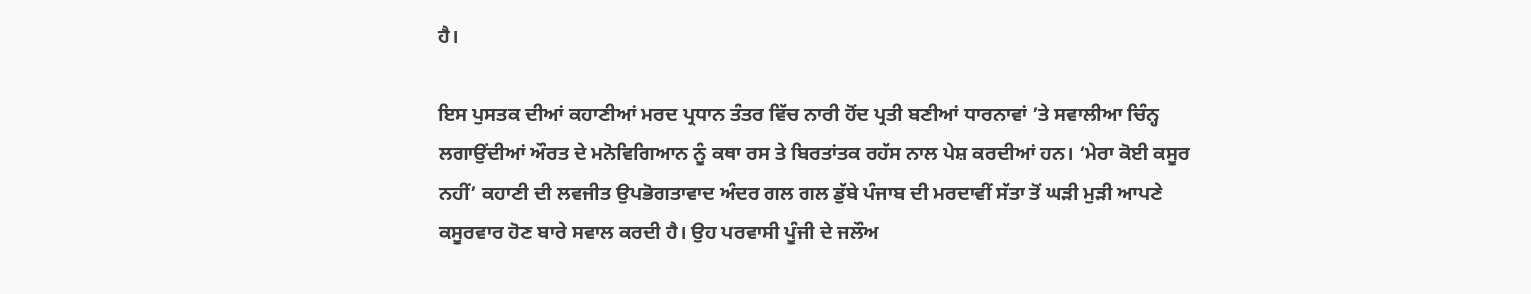ਹੈ।

ਇਸ ਪੁਸਤਕ ਦੀਆਂ ਕਹਾਣੀਆਂ ਮਰਦ ਪ੍ਰਧਾਨ ਤੰਤਰ ਵਿੱਚ ਨਾਰੀ ਹੋਂਦ ਪ੍ਰਤੀ ਬਣੀਆਂ ਧਾਰਨਾਵਾਂ ’ਤੇ ਸਵਾਲੀਆ ਚਿੰਨ੍ਹ ਲਗਾਉਂਦੀਆਂ ਔਰਤ ਦੇ ਮਨੋਵਿਗਿਆਨ ਨੂੰ ਕਥਾ ਰਸ ਤੇ ਬਿਰਤਾਂਤਕ ਰਹੱਸ ਨਾਲ ਪੇਸ਼ ਕਰਦੀਆਂ ਹਨ। ‘ਮੇਰਾ ਕੋਈ ਕਸੂਰ ਨਹੀਂ’ ਕਹਾਣੀ ਦੀ ਲਵਜੀਤ ਉਪਭੋਗਤਾਵਾਦ ਅੰਦਰ ਗਲ ਗਲ ਡੁੱਬੇ ਪੰਜਾਬ ਦੀ ਮਰਦਾਵੀਂ ਸੱਤਾ ਤੋਂ ਘੜੀ ਮੁੜੀ ਆਪਣੇ ਕਸੂਰਵਾਰ ਹੋਣ ਬਾਰੇ ਸਵਾਲ ਕਰਦੀ ਹੈ। ਉਹ ਪਰਵਾਸੀ ਪੂੰਜੀ ਦੇ ਜਲੌਅ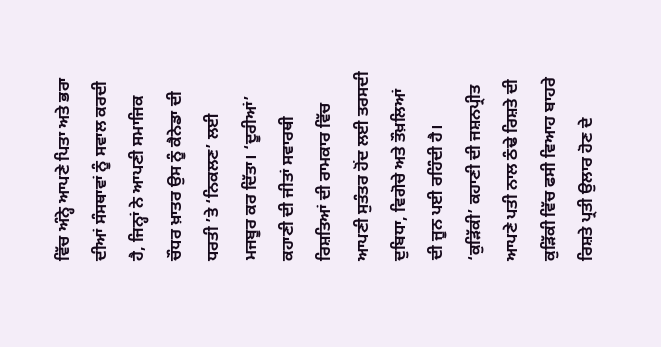ਵਿੱਚ ਅੰਨ੍ਹੇ ਆਪਣੇ ਪਿਤਾ ਅਤੇ ਭਰਾ ਦੀਆਂ ਸੰਸਥਾਵਾਂ ਨੂੰ ਸਵਾਲ ਕਰਦੀ ਹੈ, ਜਿਨ੍ਹਾਂ ਨੇ ਆਪਣੀ ਸਮਾਜਿਕ ਚੌਧਰ ਖ਼ਾਤਰ ਉਸ ਨੂੰ ਕੈਨੇਡਾ ਦੀ ਧਰਤੀ ’ਤੇ ‘ਨਿਕਲਣ’ ਲਈ ਮਜਬੂਰ ਕਰ ਦਿੱਤਾ। ‘ਦੂਰੀਆਂ’ ਕਹਾਣੀ ਦੀ ਜੀਤਾਂ ਸਵਾਰਥੀ ਰਿਸ਼ਤਿਆਂ ਦੀ ਰਾਮਕਾਰ ਵਿੱਚ ਆਪਣੀ ਸੁਤੰਤਰ ਹੋਂਦ ਲਈ ਤਰਸਦੀ ਦੁਬਿਧਾ, ਵਿਗੋਚੇ ਅਤੇ ਤੌਖ਼ਲਿਆਂ ਦੀ ਜੂਨ ਪਈ ਰਹਿੰਦੀ ਹੈ। ‘ਕੁੜਿੱਕੀ’ ਕਹਾਣੀ ਦੀ ਜਸ਼ਨਪ੍ਰੀਤ ਆਪਣੇ ਪਤੀ ਨਾਲ ਠੰਢੇ ਰਿਸ਼ਤੇ ਦੀ ਕੁੜਿੱਕੀ ਵਿੱਚ ਫਸੀ ਵਿਆਹ ਬਾਹਰੇ ਰਿਸ਼ਤੇ ਪ੍ਰਤੀ ਉਲਾਰ ਹੋਣ ਦੇ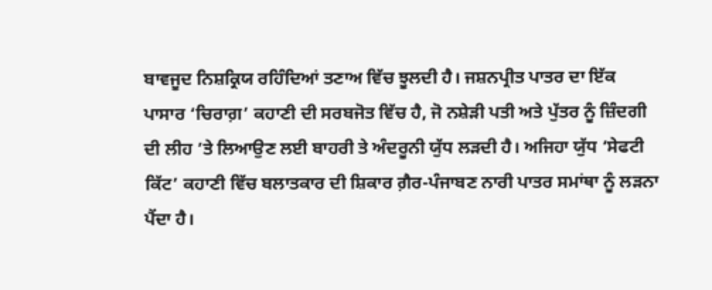ਬਾਵਜੂਦ ਨਿਸ਼ਕ੍ਰਿਯ ਰਹਿੰਦਿਆਂ ਤਣਾਅ ਵਿੱਚ ਝੂਲਦੀ ਹੈ। ਜਸ਼ਨਪ੍ਰੀਤ ਪਾਤਰ ਦਾ ਇੱਕ ਪਾਸਾਰ ‘ਚਿਰਾਗ਼’ ਕਹਾਣੀ ਦੀ ਸਰਬਜੋਤ ਵਿੱਚ ਹੈ, ਜੋ ਨਸ਼ੇੜੀ ਪਤੀ ਅਤੇ ਪੁੱਤਰ ਨੂੰ ਜ਼ਿੰਦਗੀ ਦੀ ਲੀਹ ’ਤੇ ਲਿਆਉਣ ਲਈ ਬਾਹਰੀ ਤੇ ਅੰਦਰੂਨੀ ਯੁੱਧ ਲੜਦੀ ਹੈ। ਅਜਿਹਾ ਯੁੱਧ ‘ਸੇਫਟੀ ਕਿੱਟ’ ਕਹਾਣੀ ਵਿੱਚ ਬਲਾਤਕਾਰ ਦੀ ਸ਼ਿਕਾਰ ਗ਼ੈਰ-ਪੰਜਾਬਣ ਨਾਰੀ ਪਾਤਰ ਸਮਾਂਥਾ ਨੂੰ ਲੜਨਾ ਪੈਂਦਾ ਹੈ।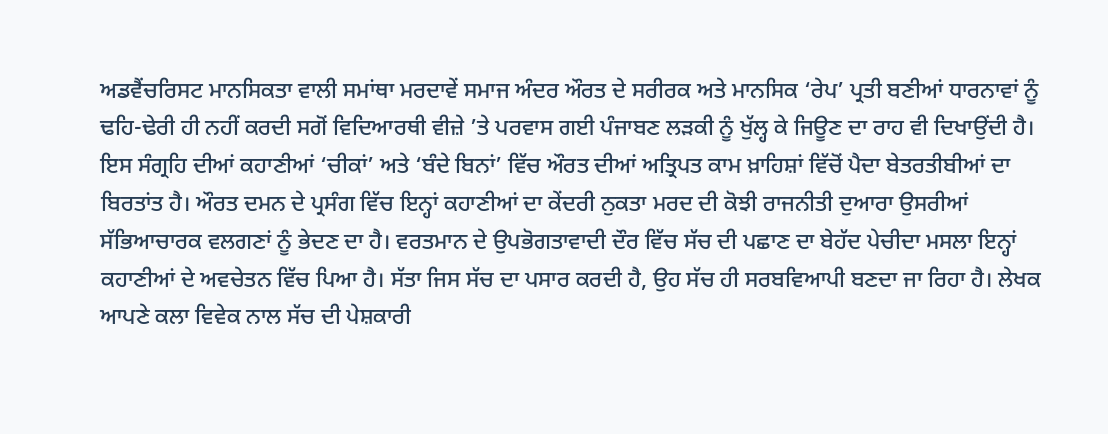ਅਡਵੈਂਚਰਿਸਟ ਮਾਨਸਿਕਤਾ ਵਾਲੀ ਸਮਾਂਥਾ ਮਰਦਾਵੇਂ ਸਮਾਜ ਅੰਦਰ ਔਰਤ ਦੇ ਸਰੀਰਕ ਅਤੇ ਮਾਨਸਿਕ ‘ਰੇਪ’ ਪ੍ਰਤੀ ਬਣੀਆਂ ਧਾਰਨਾਵਾਂ ਨੂੰ ਢਹਿ-ਢੇਰੀ ਹੀ ਨਹੀਂ ਕਰਦੀ ਸਗੋਂ ਵਿਦਿਆਰਥੀ ਵੀਜ਼ੇ ’ਤੇ ਪਰਵਾਸ ਗਈ ਪੰਜਾਬਣ ਲੜਕੀ ਨੂੰ ਖੁੱਲ੍ਹ ਕੇ ਜਿਊਣ ਦਾ ਰਾਹ ਵੀ ਦਿਖਾਉਂਦੀ ਹੈ। ਇਸ ਸੰਗ੍ਰਹਿ ਦੀਆਂ ਕਹਾਣੀਆਂ ‘ਚੀਕਾਂ’ ਅਤੇ ‘ਬੰਦੇ ਬਿਨਾਂ’ ਵਿੱਚ ਔਰਤ ਦੀਆਂ ਅਤ੍ਰਿਪਤ ਕਾਮ ਖ਼ਾਹਿਸ਼ਾਂ ਵਿੱਚੋਂ ਪੈਦਾ ਬੇਤਰਤੀਬੀਆਂ ਦਾ ਬਿਰਤਾਂਤ ਹੈ। ਔਰਤ ਦਮਨ ਦੇ ਪ੍ਰਸੰਗ ਵਿੱਚ ਇਨ੍ਹਾਂ ਕਹਾਣੀਆਂ ਦਾ ਕੇਂਦਰੀ ਨੁਕਤਾ ਮਰਦ ਦੀ ਕੋਝੀ ਰਾਜਨੀਤੀ ਦੁਆਰਾ ਉਸਰੀਆਂ ਸੱਭਿਆਚਾਰਕ ਵਲਗਣਾਂ ਨੂੰ ਭੇਦਣ ਦਾ ਹੈ। ਵਰਤਮਾਨ ਦੇ ਉਪਭੋਗਤਾਵਾਦੀ ਦੌਰ ਵਿੱਚ ਸੱਚ ਦੀ ਪਛਾਣ ਦਾ ਬੇਹੱਦ ਪੇਚੀਦਾ ਮਸਲਾ ਇਨ੍ਹਾਂ ਕਹਾਣੀਆਂ ਦੇ ਅਵਚੇਤਨ ਵਿੱਚ ਪਿਆ ਹੈ। ਸੱਤਾ ਜਿਸ ਸੱਚ ਦਾ ਪਸਾਰ ਕਰਦੀ ਹੈ, ਉਹ ਸੱਚ ਹੀ ਸਰਬਵਿਆਪੀ ਬਣਦਾ ਜਾ ਰਿਹਾ ਹੈ। ਲੇਖਕ ਆਪਣੇ ਕਲਾ ਵਿਵੇਕ ਨਾਲ ਸੱਚ ਦੀ ਪੇਸ਼ਕਾਰੀ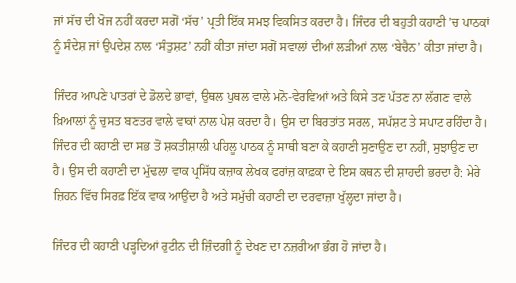ਜਾਂ ਸੱਚ ਦੀ ਖੋਜ ਨਹੀਂ ਕਰਦਾ ਸਗੋਂ ‘ਸੱਚ’ ਪ੍ਰਤੀ ਇੱਕ ਸਮਝ ਵਿਕਸਿਤ ਕਰਦਾ ਹੈ। ਜਿੰਦਰ ਦੀ ਬਹੁਤੀ ਕਹਾਣੀ ’ਚ ਪਾਠਕਾਂ ਨੂੰ ਸੰਦੇਸ਼ ਜਾਂ ਉਪਦੇਸ਼ ਨਾਲ ‘ਸੰਤੁਸ਼ਟ’ ਨਹੀਂ ਕੀਤਾ ਜਾਂਦਾ ਸਗੋਂ ਸਵਾਲਾਂ ਦੀਆਂ ਲੜੀਆਂ ਨਾਲ ‘ਬੇਚੈਨ’ ਕੀਤਾ ਜਾਂਦਾ ਹੈ।

ਜਿੰਦਰ ਆਪਣੇ ਪਾਤਰਾਂ ਦੇ ਡੋਲਦੇ ਭਾਵਾਂ, ਉਥਲ ਪੁਥਲ ਵਾਲੇ ਮਨੋ-ਵੇਰਵਿਆਂ ਅਤੇ ਕਿਸੇ ਤਣ ਪੱਤਣ ਨਾ ਲੱਗਣ ਵਾਲੇ ਖ਼ਿਆਲਾਂ ਨੂੰ ਚੁਸਤ ਬਣਤਰ ਵਾਲੇ ਵਾਕਾਂ ਨਾਲ ਪੇਸ਼ ਕਰਦਾ ਹੈ। ਉਸ ਦਾ ਬਿਰਤਾਂਤ ਸਰਲ, ਸਪੱਸ਼ਟ ਤੇ ਸਪਾਟ ਰਹਿੰਦਾ ਹੈ। ਜਿੰਦਰ ਦੀ ਕਹਾਣੀ ਦਾ ਸਭ ਤੋਂ ਸ਼ਕਤੀਸ਼ਾਲੀ ਪਹਿਲੂ ਪਾਠਕ ਨੂੰ ਸਾਥੀ ਬਣਾ ਕੇ ਕਹਾਣੀ ਸੁਣਾਉਣ ਦਾ ਨਹੀਂ, ਸੁਝਾਉਣ ਦਾ ਹੈ। ਉਸ ਦੀ ਕਹਾਣੀ ਦਾ ਮੁੱਢਲਾ ਵਾਕ ਪ੍ਰਸਿੱਧ ਕਜ਼ਾਕ ਲੇਖਕ ਫਰਾਂਜ਼ ਕਾਫ਼ਕਾ ਦੇ ਇਸ ਕਥਨ ਦੀ ਸ਼ਾਹਦੀ ਭਰਦਾ ਹੈ: ਮੇਰੇ ਜ਼ਿਹਨ ਵਿੱਚ ਸਿਰਫ਼ ਇੱਕ ਵਾਕ ਆਉਂਦਾ ਹੈ ਅਤੇ ਸਮੁੱਚੀ ਕਹਾਣੀ ਦਾ ਦਰਵਾਜ਼ਾ ਖੁੱਲ੍ਹਦਾ ਜਾਂਦਾ ਹੈ।

ਜਿੰਦਰ ਦੀ ਕਹਾਣੀ ਪੜ੍ਹਦਿਆਂ ਰੁਟੀਨ ਦੀ ਜ਼ਿੰਦਗੀ ਨੂੰ ਦੇਖਣ ਦਾ ਨਜ਼ਰੀਆ ਭੰਗ ਹੋ ਜਾਂਦਾ ਹੈ।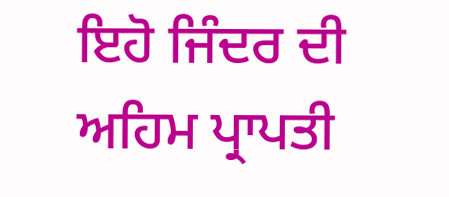ਇਹੋ ਜਿੰਦਰ ਦੀ ਅਹਿਮ ਪ੍ਰਾਪਤੀ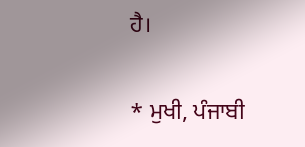ਹੈ।

* ਮੁਖੀ, ਪੰਜਾਬੀ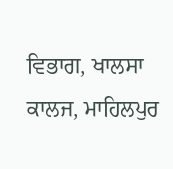ਵਿਭਾਗ, ਖਾਲਸਾ ਕਾਲਜ, ਮਾਹਿਲਪੁਰ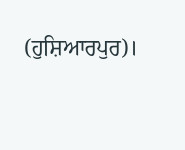(ਹੁਸ਼ਿਆਰਪੁਰ)।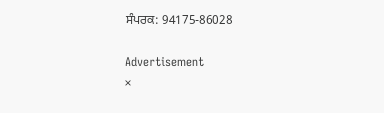ਸੰਪਰਕ: 94175-86028

Advertisement
×